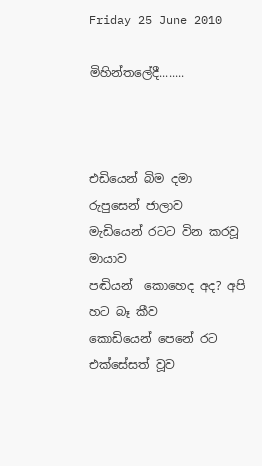Friday 25 June 2010

මිහින්තලේදී........



එඩියෙන් බිම දමා රුපුසෙන් ජාලාව
මැඩියෙන් රටට වින කරවූ මායාව
පඬියන්  කොහෙද අද? අපි හට බෑ කීව
කොඩියෙන් පෙනේ රට එක්සේසත් වූව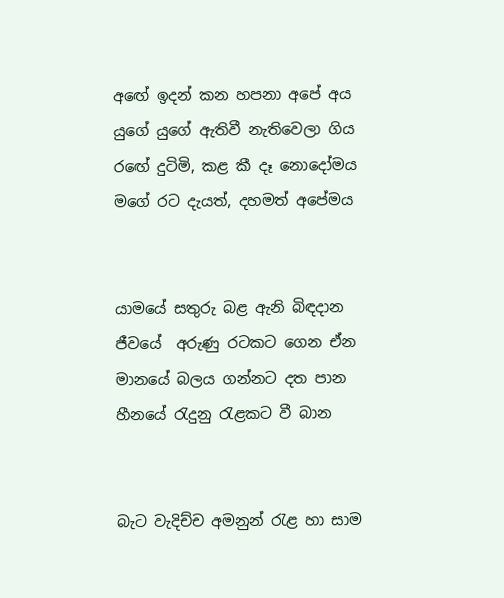අඟේ ඉදන් කන හපනා අපේ අය
යුගේ යුගේ ඇතිවී නැතිවෙලා ගිය
රඟේ දුටිමි, කළ කී දෑ නොදෝමය
මගේ රට දැයත්, දහමත් අපේමය


යාමයේ සතුරු බළ ඇනි බිඳදාන
ජීවයේ  අරුණු රටකට ගෙන ඒන
මානයේ බලය ගන්නට දත පාන
හීනයේ ‍රැදුනු ‍රැළකට වී බාන


බැට වැදිච්ච අමනුන් ‍රැළ හා සාම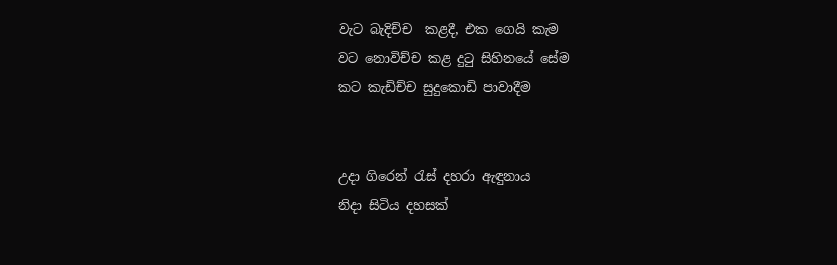වැට බැදිච්ච  කළදී, එක ගෙයි කැම
වට නොවිච්ච කළ දු‍ටු සිහිනයේ සේම
කට කැඩිච්ච සුදුකොඩි පාවාදීම


උදා ගිරෙන් ‍රැස් දහරා ඇඳුනාය
නිදා සිටිය දහසක්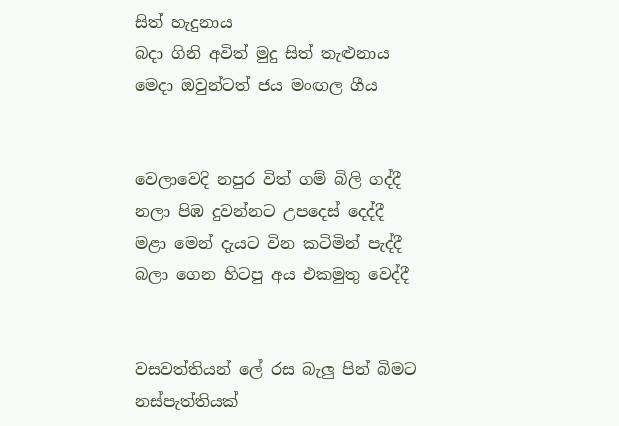සිත් හැදුනාය
බදා ගිනි අවිත් මුදු සිත් තැළුනාය
මෙදා ඔවුන්ටත් ජය මංඟල ගීය


වෙලාවෙදි නපුර විත් ගම් බිලි ගද්දී
නලා පිඹ දුවන්නට උපදෙස් දෙද්දී
මළා මෙන් දැයට වින කටිමින් පැද්දී
බලා ගෙන හිටපු අය එකමුතු වෙද්දී


වසවත්තියන් ලේ රස බැලු පින් බිමට
නස්පැත්තියක්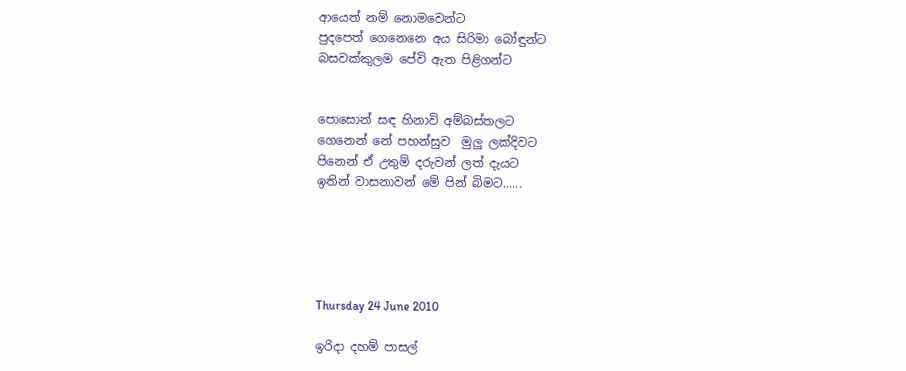ආයෙත් නම් නොමවෙන්ට
පුදපෙත් ගෙනෙනෙ අය සිරිමා බෝඳුන්ට
බසවක්කුලම පේවි ඇත පිළිගන්ට


පොසොන් සඳ හිනාවි අම්බස්තලට
ගෙනෙන් නේ පහන්සුව  මුලු ලක්දිවට
පිනෙන් ඒ උතුම් දරුවන් ලත් දැයට
ඉතින් වාසනාවන් මේ පින් බිමට......





Thursday 24 June 2010

ඉරිදා දහම් පාසල්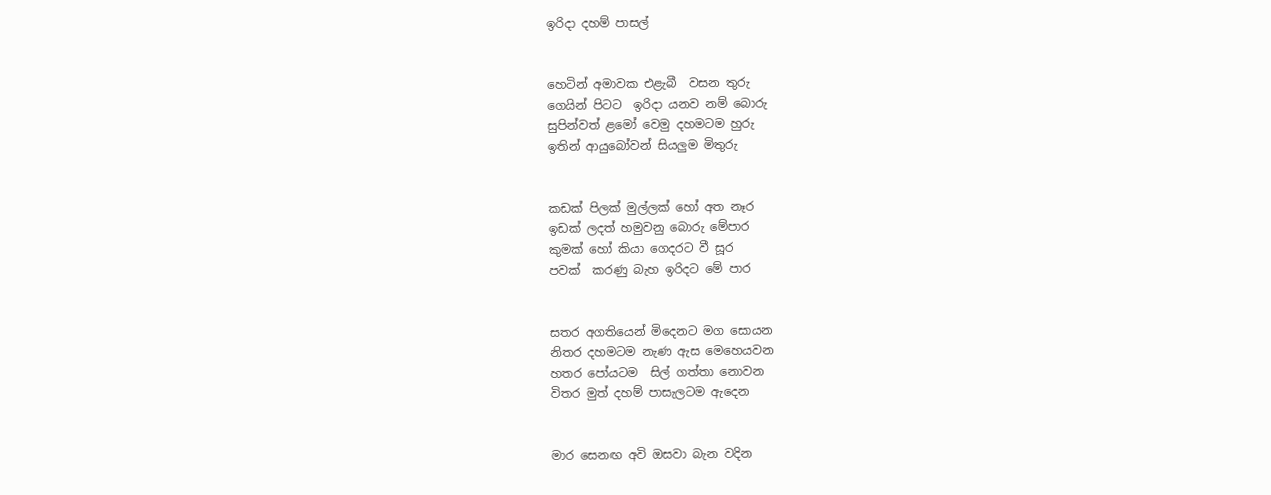ඉරිදා දහම් පාසල්


හෙටින් අමාවක එළැබී  වසන තුරු
ගෙයින් පිටට  ඉරිදා යනව නම් බොරු
සුපින්වත් ළමෝ වෙමු දහමටම හුරු
ඉතින් ආයුබෝවන් සියලුම මිතුරු


කඩක් පිලක් මුල්ලක් හෝ අත නෑර
ඉඩක් ලදත් හමුවනු බොරු මේපාර
කුමක් හෝ කියා ගෙදරට වී සූර
පවක්  කරණු බැහ ඉරිදට මේ පාර


සතර අගතියෙන් මිදෙනට මග සොයන
නිතර දහමටම නැණ ඇස මෙහෙයවන
හතර පෝයටම  සිල් ගත්තා නොවන
විතර මුත් දහම් පාසැලටම ඇදෙන


මාර සෙනඟ අවි ඔසවා බැන වදින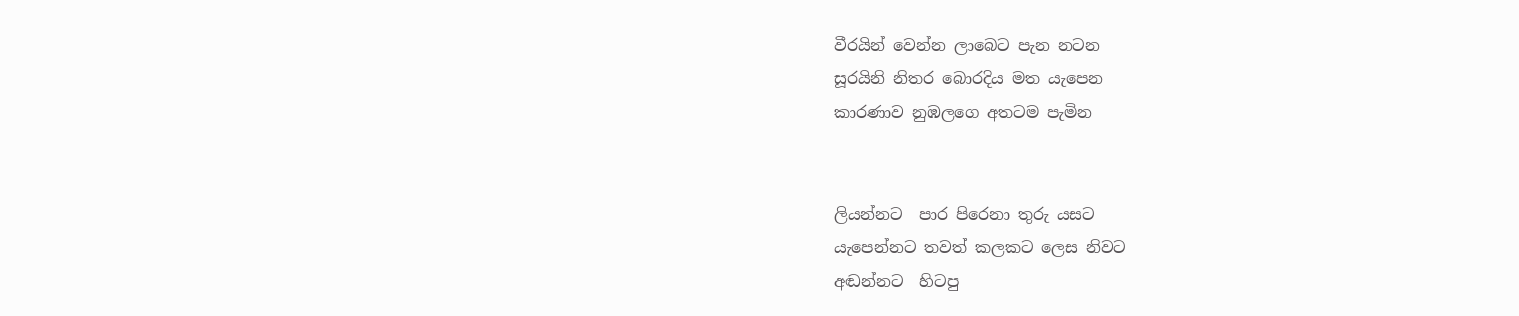වීරයින් වෙන්න ලාබෙට පැන නටන
සූරයිනි නිතර බොරදිය මත යැපෙන
කාරණාව නුඹලගෙ අතටම පැමින


ලියන්නට  පාර පිරෙනා තුරු යසට
යැපෙන්නට තවත් කලකට ලෙස නිවට
අඬන්නට  හිටපු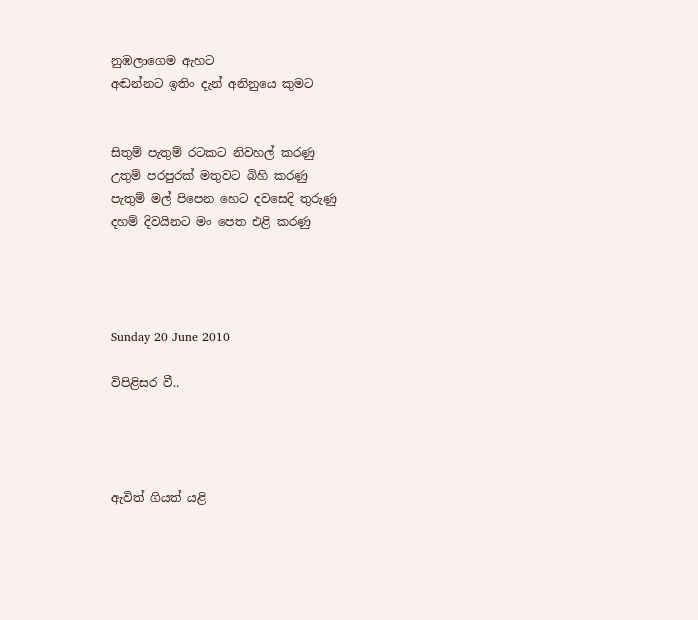නුඹලාගෙම ඇහට
අඬන්නට ඉතිං දැන් අනිනුයෙ කුමට


සිතුම් පැතුම් රටකට නිවහල් කරණු
උතුම් පරපුරක් මතුවට බිහි කරණු
පැතුම් මල් පිපෙන හෙට දවසෙදි තුරුණු
දහම් දිවයිනට මං පෙත එළි කරණු




Sunday 20 June 2010

විපිළිසර වී..




ඇවිත් ගියත් යළි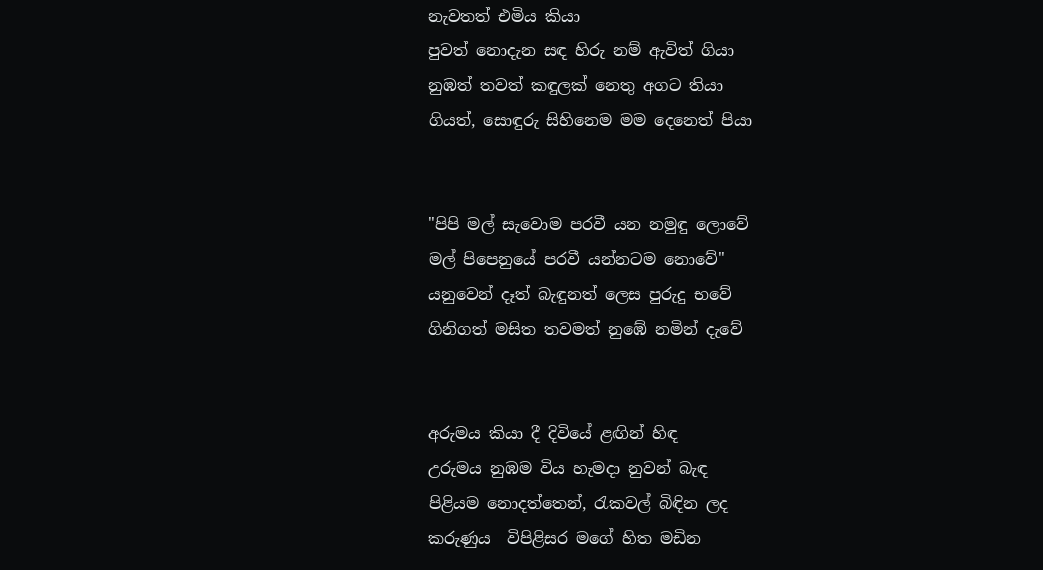නැවතත් එමිය කියා
පුවත් නොදැන සඳ හිරු නම් ඇවිත් ගියා
නුඹත් තවත් කඳුලක් නෙතු අගට තියා
ගියත්, සොඳුරු සිහිනෙම මම දෙනෙත් පියා


"පිපි මල් සැවොම පරවී යන නමුඳු ලොවේ
මල් පිපෙනුයේ පරවී යන්නටම නොවේ"
යනුවෙන් දෑත් බැඳුනත් ලෙස පුරුදු භවේ
ගිනිගත් මසිත තවමත් නුඹේ නමින් දැවේ


අරුමය කියා දී දිවියේ ළඟින් හිඳ
උරුමය නුඹම විය හැමදා නුවන් බැඳ
පිළියම නොදත්තෙන්, රැකවල් බිඳින ලද
කරුණුය  විපිළිසර මගේ හිත මඩින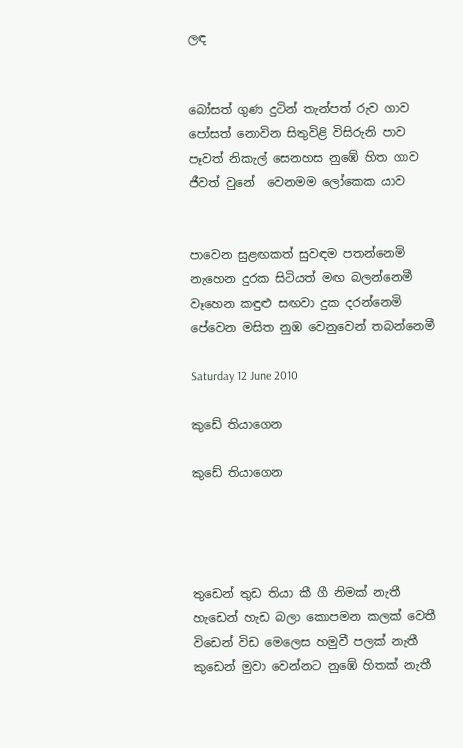ලඳ


බෝසත් ගුණ දුටින් තැන්පත් රුව ගාව
පෝසත් නොවින සිතුවිළි විසිරුනි පාව
පෑවත් නිකැල් සෙනහස නුඹේ හිත ගාව
ජීවත් වුනේ  වෙනමම ලෝකෙක යාව


පාවෙන සුළඟකත් සුවඳම පතන්නෙමි
නැහෙන දුරක සිටියත් මඟ බලන්නෙමී
වෑහෙන කඳුළු සඟවා දුක දරන්නෙමි
පේවෙන මසිත නුඹ වෙනුවෙන් තබන්නෙමී

Saturday 12 June 2010

කුඩේ තියාගෙන

කුඩේ තියාගෙන




තුඩෙන් තුඩ තියා කී ගී නිමක් නැතී
හැඩෙන් හැඩ බලා කොපමන කලක් වෙතී
විඩෙන් විඩ මෙලෙස හමුවී පලක් නැතී
කුඩෙන් මුවා වෙන්නට නුඹේ හිතක් නැතී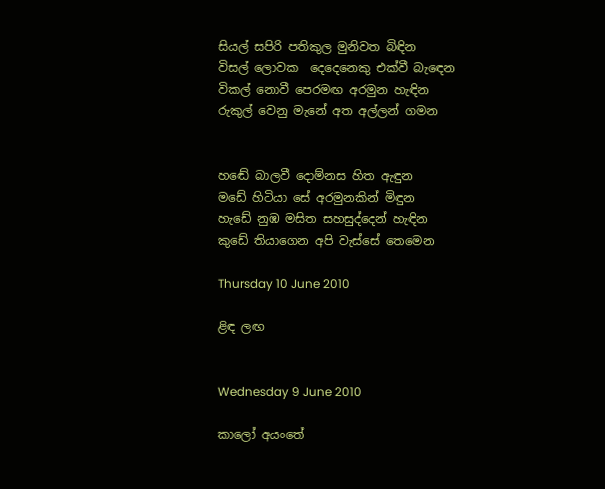සියල් සපිරි පතිකුල මුනිවත බිඳින
විසල් ලොවක  දෙදෙනෙකු එක්වී බැ‍ඳෙන
විකල් නොවී පෙරමඟ අරමුන හැඳින
රුකුල් වෙනු මැනේ අත අල්ලන් ගමන


හඬේ බාලවී දොම්නස හිත ඇඳුන
මඩේ හිටියා සේ අරමුනකින් මිඳුන
හැඩේ නුඹ මසිත සහසුද්දෙන් හැඳින
කුඩේ තියාගෙන අපි වැස්සේ තෙමෙන

Thursday 10 June 2010

ළිඳ ලඟ


Wednesday 9 June 2010

කාලෝ අයංතේ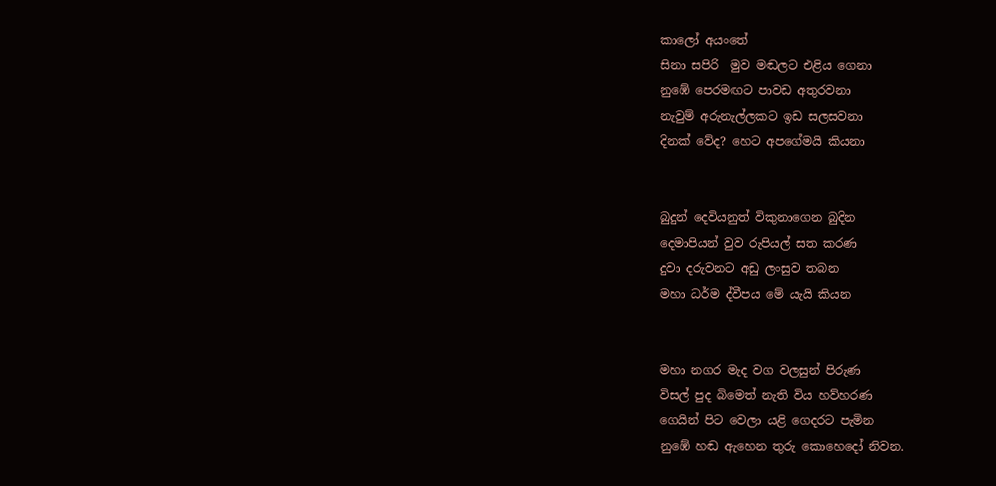කාලෝ අයංතේ
සිනා සපිරි  මුව මඬලට එළිය ගෙනා
නුඹේ පෙරමඟට පාවඩ අතුරවනා
නැවුම් අරුනැල්ලකට ඉඩ සලසවනා
දිනක් වේද? හෙට අපගේමයි කියනා


බුදුන් දෙවියනුත් විකුනාගෙන බුදින
දෙමාපියන් වුව රුපියල් සත කරණ
දුවා දරුවනට අඩු ලංසුව තබන
මහා ධර්ම ද්වීපය මේ යැයි කියන


මහා නගර මැද වග වලසුන් පිරුණ
විසල් පුද බිමෙත් නැති විය හව්හරණ
ගෙයින් පිට වෙලා යළි ගෙදරට පැමින
නුඹේ හඬ ඇහෙන තුරු කොහෙදෝ නිවන.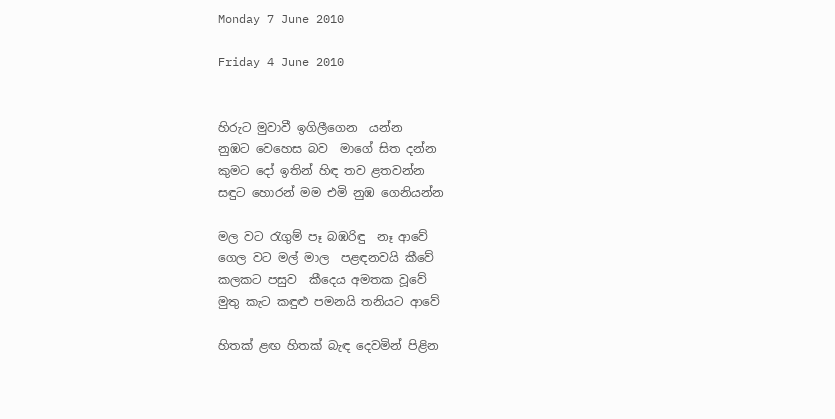Monday 7 June 2010

Friday 4 June 2010


හිරුට මුවාවී ඉගිලීගෙන  යන්න
නුඹට වෙහෙස බව  මාගේ සිත දන්න
කුමට දෝ ඉතින් හිඳ තව ළතවන්න
සඳුට හොරන් මම එමි නුඹ ගෙනියන්න

මල වට ‍රැගුම් පෑ බඹරිඳු  නෑ ආවේ
ගෙල වට මල් මාල  පළඳනවයි කීවේ
කලකට පසුව  කීදෙය අමතක වූවේ
මුතු කැට කඳුළු පමනයි තනියට ආවේ

හිතක් ළඟ හිතක් බැඳ දෙවමින් පිළින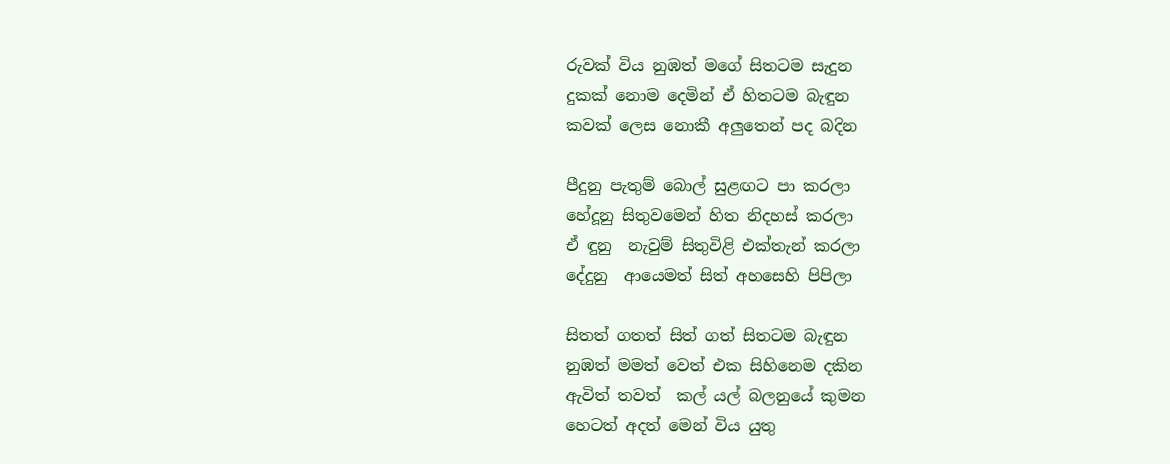රුවක් විය නුඹත් මගේ සිතටම සැදුන
දුකක් නොම දෙමින් ඒ හිතටම බැඳුන
කවක් ලෙස නොකී අලුතෙන් පද බදින

පීදුනු පැතුම් බොල් සුළඟට පා කරලා
හේදූනු සිතුවමෙන් හිත නිදහස් කරලා
ඒ ඳුනු  නැවුම් සිතුවිළි එක්තැන් කරලා
දේදුනු  ආයෙමත් සිත් අහසෙහි පිපිලා

සිතත් ගතත් සිත් ගත් සිතටම බැඳුන
නුඹත් මමත් වෙත් එක සිහිනෙම දකින
ඇවිත් තවත්  කල් යල් බලනුයේ කුමන
හෙටත් අදත් මෙන් විය යුතු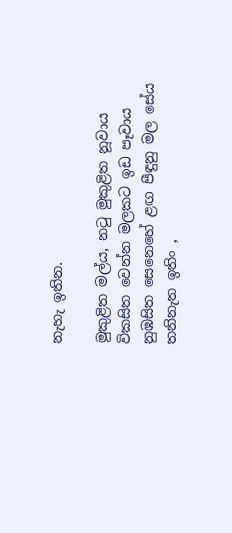නැහැ ඉතින.

මුකුළිත මල්ය, න‍ටු මුකුළිත නූවාය
විකසිත වෙන්න මලකට ඉඩ පෑවාය
නුඹසිත සෙනෙහේ ළඟ පීඳුනු මල සේය
තනිනැත ඉතිං ,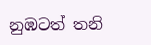නුඹටත් තනි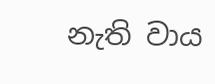නැති වාය